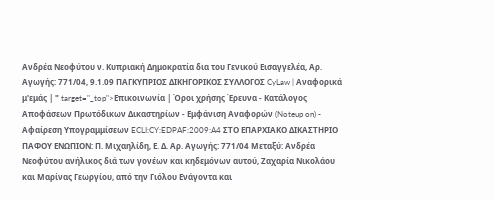Ανδρέα Νεοφύτου ν. Κυπριακή Δημοκρατία δια του Γενικού Εισαγγελέα, Αρ. Αγωγής: 771/04, 9.1.09 ΠΑΓΚΥΠΡΙΟΣ ΔΙΚΗΓΟΡΙΚΟΣ ΣΥΛΛΟΓΟΣ CyLaw | Αναφορικά μ'εμάς | " target="_top">Επικοινωνία | Όροι χρήσης Έρευνα - Κατάλογος Αποφάσεων Πρωτόδικων Δικαστηρίων - Εμφάνιση Αναφορών (Noteup on) - Αφαίρεση Υπογραμμίσεων ECLI:CY:EDPAF:2009:A4 ΣΤΟ ΕΠΑΡΧΙΑΚΟ ΔΙΚΑΣΤΗΡΙΟ ΠΑΦΟΥ ΕΝΩΠΙΟΝ: Π. Μιχαηλίδη, Ε. Δ. Αρ. Αγωγής: 771/04 Μεταξύ: Ανδρέα Νεοφύτου ανήλικος διά των γονέων και κηδεμόνων αυτού, Ζαχαρία Νικολάου και Μαρίνας Γεωργίου, από την Γιόλου Ενάγοντα και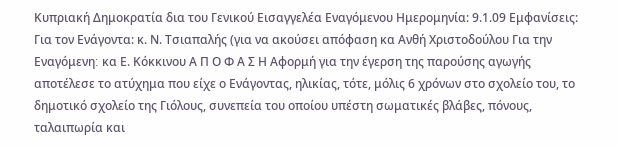Κυπριακή Δημοκρατία δια του Γενικού Εισαγγελέα Εναγόμενου Ημερομηνία: 9.1.09 Εμφανίσεις: Για τον Ενάγοντα: κ. Ν. Τσιαπαλής (για να ακούσει απόφαση κα Ανθή Χριστοδούλου Για την Εναγόμενη׃ κα Ε. Κόκκινου Α Π Ο Φ Α Σ Η Αφορμή για την έγερση της παρούσης αγωγής αποτέλεσε το ατύχημα που είχε ο Ενάγοντας, ηλικίας, τότε, μόλις 6 χρόνων στο σχολείο του, το δημοτικό σχολείο της Γιόλους, συνεπεία του οποίου υπέστη σωματικές βλάβες, πόνους, ταλαιπωρία και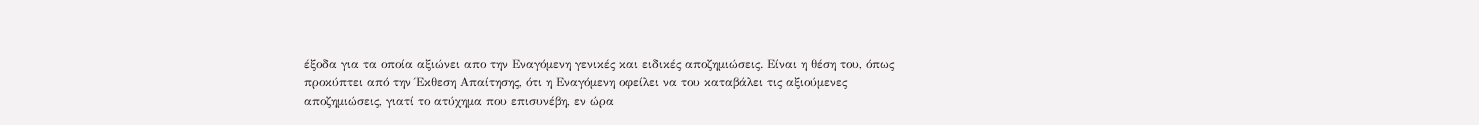έξοδα για τα οποία αξιώνει απο την Εναγόμενη γενικές και ειδικές αποζημιώσεις. Είναι η θέση του, όπως προκύπτει από την Έκθεση Απαίτησης, ότι η Εναγόμενη οφείλει να του καταβάλει τις αξιούμενες αποζημιώσεις, γιατί το ατύχημα που επισυνέβη, εν ώρα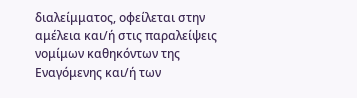διαλείμματος, οφείλεται στην αμέλεια και/ή στις παραλείψεις νομίμων καθηκόντων της Εναγόμενης και/ή των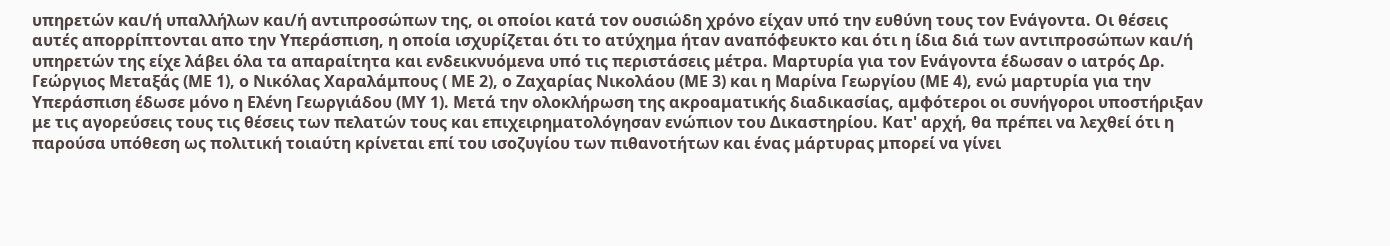υπηρετών και/ή υπαλλήλων και/ή αντιπροσώπων της, οι οποίοι κατά τον ουσιώδη χρόνο είχαν υπό την ευθύνη τους τον Ενάγοντα. Οι θέσεις αυτές απορρίπτονται απο την Υπεράσπιση, η οποία ισχυρίζεται ότι το ατύχημα ήταν αναπόφευκτο και ότι η ίδια διά των αντιπροσώπων και/ή υπηρετών της είχε λάβει όλα τα απαραίτητα και ενδεικνυόμενα υπό τις περιστάσεις μέτρα. Μαρτυρία για τον Ενάγοντα έδωσαν ο ιατρός Δρ. Γεώργιος Μεταξάς (ΜΕ 1), ο Νικόλας Χαραλάμπους ( ΜΕ 2), ο Ζαχαρίας Νικολάου (ΜΕ 3) και η Μαρίνα Γεωργίου (ΜΕ 4), ενώ μαρτυρία για την Υπεράσπιση έδωσε μόνο η Ελένη Γεωργιάδου (ΜΥ 1). Μετά την ολοκλήρωση της ακροαματικής διαδικασίας, αμφότεροι οι συνήγοροι υποστήριξαν με τις αγορεύσεις τους τις θέσεις των πελατών τους και επιχειρηματολόγησαν ενώπιον του Δικαστηρίου. Κατ' αρχή, θα πρέπει να λεχθεί ότι η παρούσα υπόθεση ως πολιτική τοιαύτη κρίνεται επί του ισοζυγίου των πιθανοτήτων και ένας μάρτυρας μπορεί να γίνει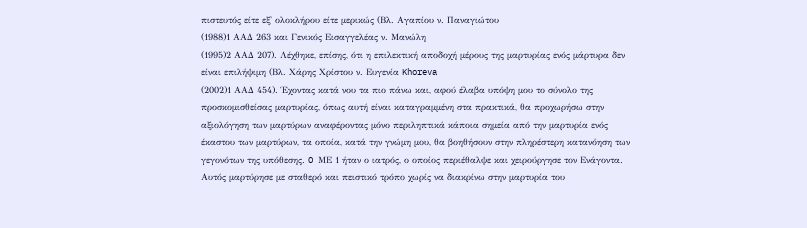πιστευτός είτε εξ' ολοκλήρου είτε μερικώς (Βλ. Αγαπίου ν. Παναγιώτου
(1988)1 ΑΑΔ 263 και Γενικός Εισαγγελέας ν. Μανώλη
(1995)2 ΑΑΔ 207). Λέχθηκε, επίσης, ότι η επιλεκτική αποδοχή μέρους της μαρτυρίας ενός μάρτυρα δεν είναι επιλήψιμη (Βλ. Χάρης Χρίστου ν. Ευγενία Khoreva
(2002)1 ΑΑΔ 454). Έχοντας κατά νου τα πιο πάνω και, αφού έλαβα υπόψη μου το σύνολο της προσκομισθείσας μαρτυρίας, όπως αυτή είναι καταγραμμένη στα πρακτικά, θα προχωρήσω στην αξιολόγηση των μαρτύρων αναφέροντας μόνο περιληπτικά κάποια σημεία από την μαρτυρία ενός έκαστου των μαρτύρων, τα οποία, κατά την γνώμη μου, θα βοηθήσουν στην πληρέστερη κατανόηση των γεγονότων της υπόθεσης. O ΜΕ 1 ήταν ο ιατρός, ο οποίος περιέθαλψε και χειρούργησε τον Ενάγοντα. Αυτός μαρτύρησε με σταθερό και πειστικό τρόπο χωρίς να διακρίνω στην μαρτυρία του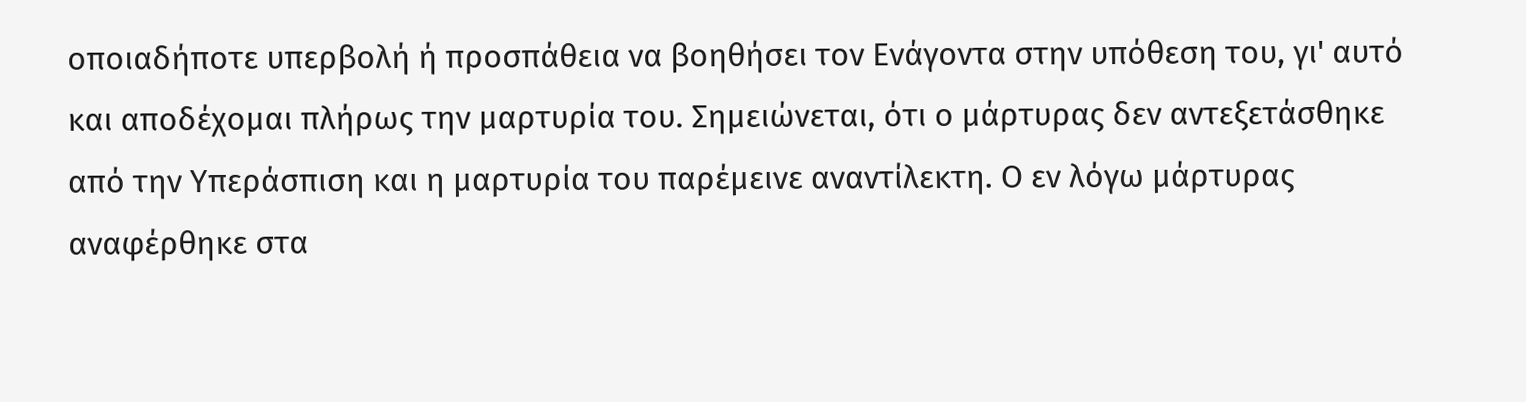οποιαδήποτε υπερβολή ή προσπάθεια να βοηθήσει τον Ενάγοντα στην υπόθεση του, γι' αυτό και αποδέχομαι πλήρως την μαρτυρία του. Σημειώνεται, ότι ο μάρτυρας δεν αντεξετάσθηκε από την Υπεράσπιση και η μαρτυρία του παρέμεινε αναντίλεκτη. Ο εν λόγω μάρτυρας αναφέρθηκε στα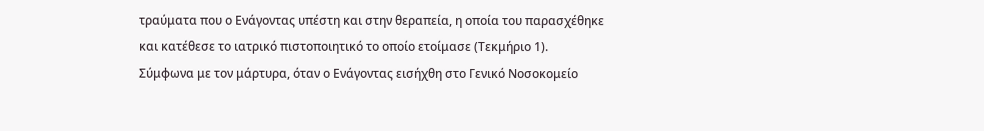τραύματα που ο Ενάγοντας υπέστη και στην θεραπεία, η οποία του παρασχέθηκε και κατέθεσε το ιατρικό πιστοποιητικό το οποίο ετοίμασε (Τεκμήριο 1). Σύμφωνα με τον μάρτυρα, όταν ο Ενάγοντας εισήχθη στο Γενικό Νοσοκομείο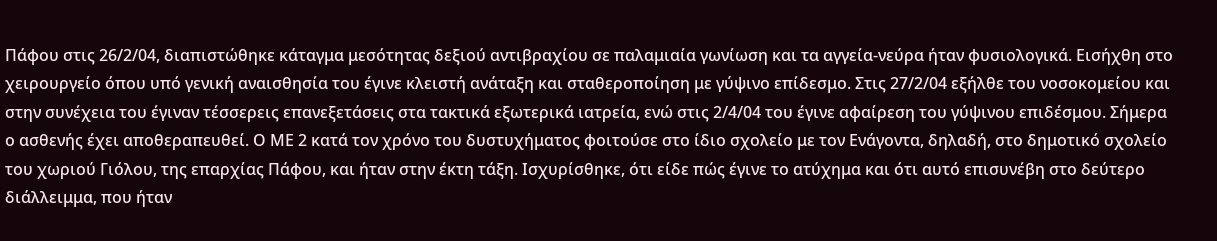Πάφου στις 26/2/04, διαπιστώθηκε κάταγμα μεσότητας δεξιού αντιβραχίου σε παλαμιαία γωνίωση και τα αγγεία-νεύρα ήταν φυσιολογικά. Εισήχθη στο χειρουργείο όπου υπό γενική αναισθησία του έγινε κλειστή ανάταξη και σταθεροποίηση με γύψινο επίδεσμο. Στις 27/2/04 εξήλθε του νοσοκομείου και στην συνέχεια του έγιναν τέσσερεις επανεξετάσεις στα τακτικά εξωτερικά ιατρεία, ενώ στις 2/4/04 του έγινε αφαίρεση του γύψινου επιδέσμου. Σήμερα ο ασθενής έχει αποθεραπευθεί. Ο ΜΕ 2 κατά τον χρόνο του δυστυχήματος φοιτούσε στο ίδιο σχολείο με τον Ενάγοντα, δηλαδή, στο δημοτικό σχολείο του χωριού Γιόλου, της επαρχίας Πάφου, και ήταν στην έκτη τάξη. Ισχυρίσθηκε, ότι είδε πώς έγινε το ατύχημα και ότι αυτό επισυνέβη στο δεύτερο διάλλειμμα, που ήταν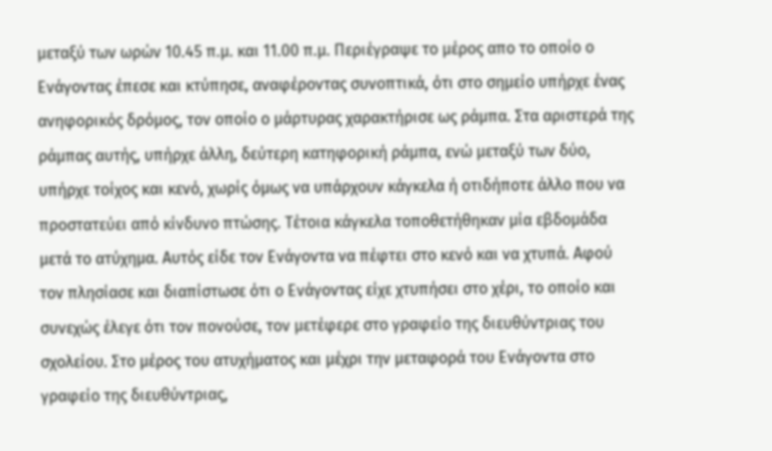μεταξύ των ωρών 10.45 π.μ. και 11.00 π.μ. Περιέγραψε το μέρος απο το οποίο ο Ενάγοντας έπεσε και κτύπησε, αναφέροντας συνοπτικά, ότι στο σημείο υπήρχε ένας ανηφορικός δρόμος, τον οποίο ο μάρτυρας χαρακτήρισε ως ράμπα. Στα αριστερά της ράμπας αυτής, υπήρχε άλλη, δεύτερη κατηφορική ράμπα, ενώ μεταξύ των δύο, υπήρχε τοίχος και κενό, χωρίς όμως να υπάρχουν κάγκελα ή οτιδήποτε άλλο που να προστατεύει από κίνδυνο πτώσης. Τέτοια κάγκελα τοποθετήθηκαν μία εβδομάδα μετά το ατύχημα. Αυτός είδε τον Ενάγοντα να πέφτει στο κενό και να χτυπά. Αφού τον πλησίασε και διαπίστωσε ότι ο Ενάγοντας είχε χτυπήσει στο χέρι, το οποίο και συνεχώς έλεγε ότι τον πονούσε, τον μετέφερε στο γραφείο της διευθύντριας του σχολείου. Στο μέρος του ατυχήματος και μέχρι την μεταφορά του Ενάγοντα στο γραφείο της διευθύντριας,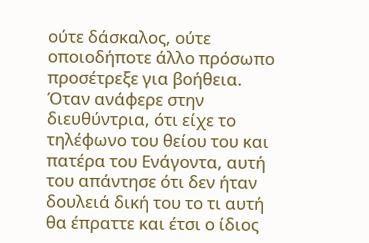ούτε δάσκαλος, ούτε οποιοδήποτε άλλο πρόσωπο προσέτρεξε για βοήθεια. Όταν ανάφερε στην διευθύντρια, ότι είχε το τηλέφωνο του θείου του και πατέρα του Ενάγοντα, αυτή του απάντησε ότι δεν ήταν δουλειά δική του το τι αυτή θα έπραττε και έτσι ο ίδιος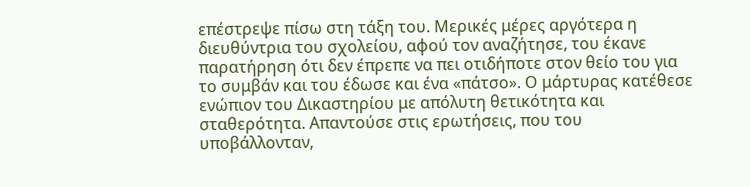επέστρεψε πίσω στη τάξη του. Μερικές μέρες αργότερα η διευθύντρια του σχολείου, αφού τον αναζήτησε, του έκανε παρατήρηση ότι δεν έπρεπε να πει οτιδήποτε στον θείο του για το συμβάν και του έδωσε και ένα «πάτσο». Ο μάρτυρας κατέθεσε ενώπιον του Δικαστηρίου με απόλυτη θετικότητα και σταθερότητα. Απαντούσε στις ερωτήσεις, που του υποβάλλονταν,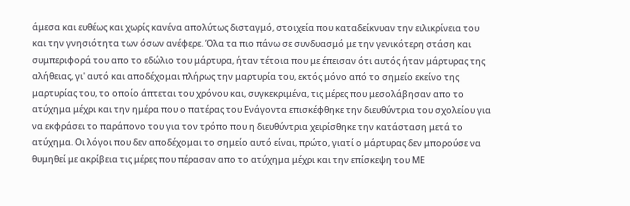άμεσα και ευθέως και χωρίς κανένα απολύτως δισταγμό, στοιχεία που καταδείκνυαν την ειλικρίνεια του και την γνησιότητα των όσων ανέφερε. Όλα τα πιο πάνω σε συνδυασμό με την γενικότερη στάση και συμπεριφορά του απο το εδώλιο του μάρτυρα, ήταν τέτοια που με έπεισαν ότι αυτός ήταν μάρτυρας της αλήθειας, γι' αυτό και αποδέχομαι πλήρως την μαρτυρία του, εκτός μόνο από το σημείο εκείνο της μαρτυρίας του, το οποίο άπτεται του χρόνου και, συγκεκριμένα, τις μέρες που μεσολάβησαν απο το ατύχημα μέχρι και την ημέρα που ο πατέρας του Ενάγοντα επισκέφθηκε την διευθύντρια του σχολείου για να εκφράσει το παράπονο του για τον τρόπο που η διευθύντρια χειρίσθηκε την κατάσταση μετά το ατύχημα. Οι λόγοι που δεν αποδέχομαι το σημείο αυτό είναι, πρώτο, γιατί ο μάρτυρας δεν μπορούσε να θυμηθεί με ακρίβεια τις μέρες που πέρασαν απο το ατύχημα μέχρι και την επίσκεψη του ΜΕ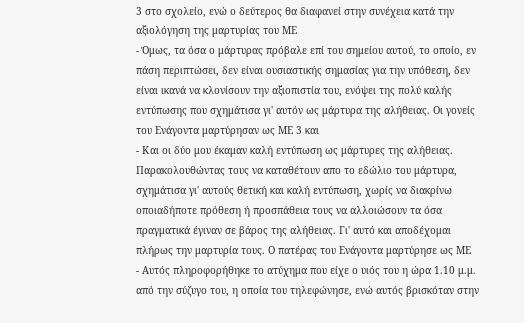3 στο σχολείο, ενώ ο δεύτερος θα διαφανεί στην συνέχεια κατά την αξιολόγηση της μαρτυρίας του ΜΕ
- Όμως, τα όσα ο μάρτυρας πρόβαλε επί του σημείου αυτού, το οποίο, εν πάση περιπτώσει, δεν είναι ουσιαστικής σημασίας για την υπόθεση, δεν είναι ικανά να κλονίσουν την αξιοπιστία του, ενόψει της πολύ καλής εντύπωσης που σχημάτισα γι' αυτόν ως μάρτυρα της αλήθειας. Οι γονείς του Ενάγοντα μαρτύρησαν ως ΜΕ 3 και
- Και οι δύο μου έκαμαν καλή εντύπωση ως μάρτυρες της αλήθειας. Παρακολουθώντας τους να καταθέτουν απο το εδώλιο του μάρτυρα, σχημάτισα γι' αυτούς θετική και καλή εντύπωση, χωρίς να διακρίνω οποιαδήποτε πρόθεση ή προσπάθεια τους να αλλοιώσουν τα όσα πραγματικά έγιναν σε βάρος της αλήθειας. Γι' αυτό και αποδέχομαι πλήρως την μαρτυρία τους. Ο πατέρας του Ενάγοντα μαρτύρησε ως ΜΕ
- Αυτός πληροφορήθηκε το ατύχημα που είχε ο υιός του η ώρα 1.10 μ.μ. από την σύζυγο του, η οποία του τηλεφώνησε, ενώ αυτός βρισκόταν στην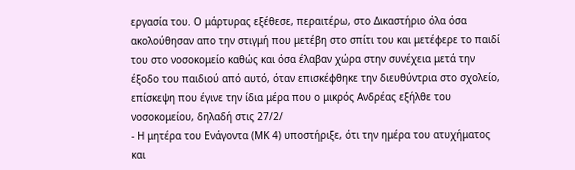εργασία του. Ο μάρτυρας εξέθεσε, περαιτέρω, στο Δικαστήριο όλα όσα ακολούθησαν απο την στιγμή που μετέβη στο σπίτι του και μετέφερε το παιδί του στο νοσοκομείο καθώς και όσα έλαβαν χώρα στην συνέχεια μετά την έξοδο του παιδιού από αυτό, όταν επισκέφθηκε την διευθύντρια στο σχολείο, επίσκεψη που έγινε την ίδια μέρα που ο μικρός Ανδρέας εξήλθε του νοσοκομείου, δηλαδή στις 27/2/
- Η μητέρα του Ενάγοντα (ΜΚ 4) υποστήριξε, ότι την ημέρα του ατυχήματος και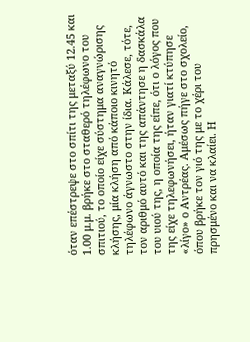όταν επέστρεψε στο σπίτι της μεταξύ 12.45 και 1.00 μ.μ. βρήκε στο σταθερό τηλέφωνο του σπιτιού, το οποίο είχε σύστημα αναγνώρισης κλήσης, μία κλήση από κάποιο κινητό τηλέφωνο άγνωστο στην ίδια. Κάλεσε, τότε, τον αριθμό αυτό και της απάντησε η δασκάλα του υιού της, η οποία της είπε, ότι ο λόγος που της είχε τηλεφωνήσει, ήταν γιατί κτύπησε «λίγο» ο Αντρέας. Αμέσως πήγε στο σχολείο, όπου βρήκε τον γιό της με το χέρι του πρησμένο και να κλαίει. Η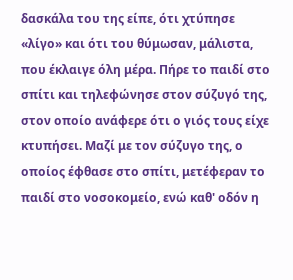δασκάλα του της είπε, ότι χτύπησε «λίγο» και ότι του θύμωσαν, μάλιστα, που έκλαιγε όλη μέρα. Πήρε το παιδί στο σπίτι και τηλεφώνησε στον σύζυγό της, στον οποίο ανάφερε ότι ο γιός τους είχε κτυπήσει. Μαζί με τον σύζυγο της, ο οποίος έφθασε στο σπίτι, μετέφεραν το παιδί στο νοσοκομείο, ενώ καθ' οδόν η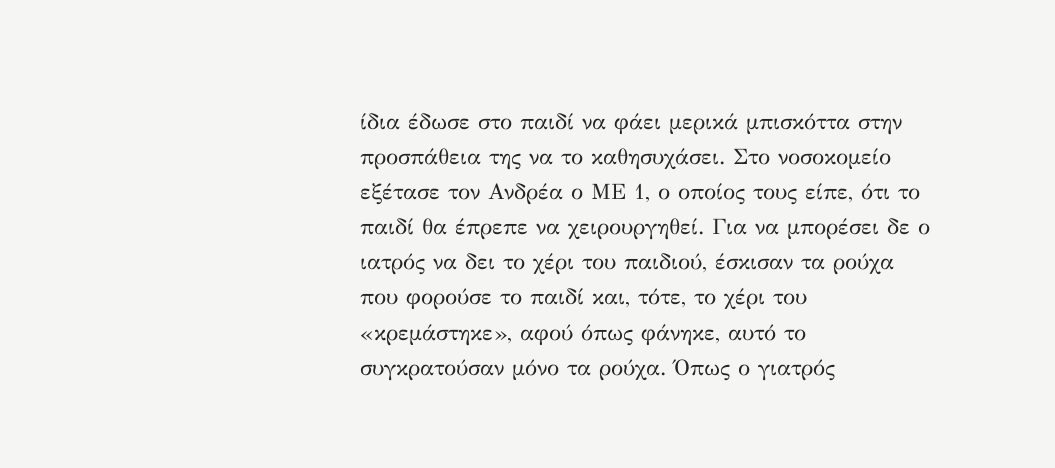ίδια έδωσε στο παιδί να φάει μερικά μπισκόττα στην προσπάθεια της να το καθησυχάσει. Στο νοσοκομείο εξέτασε τον Ανδρέα ο ΜΕ 1, ο οποίος τους είπε, ότι το παιδί θα έπρεπε να χειρουργηθεί. Για να μπορέσει δε ο ιατρός να δει το χέρι του παιδιού, έσκισαν τα ρούχα που φορούσε το παιδί και, τότε, το χέρι του «κρεμάστηκε», αφού όπως φάνηκε, αυτό το συγκρατούσαν μόνο τα ρούχα. Όπως ο γιατρός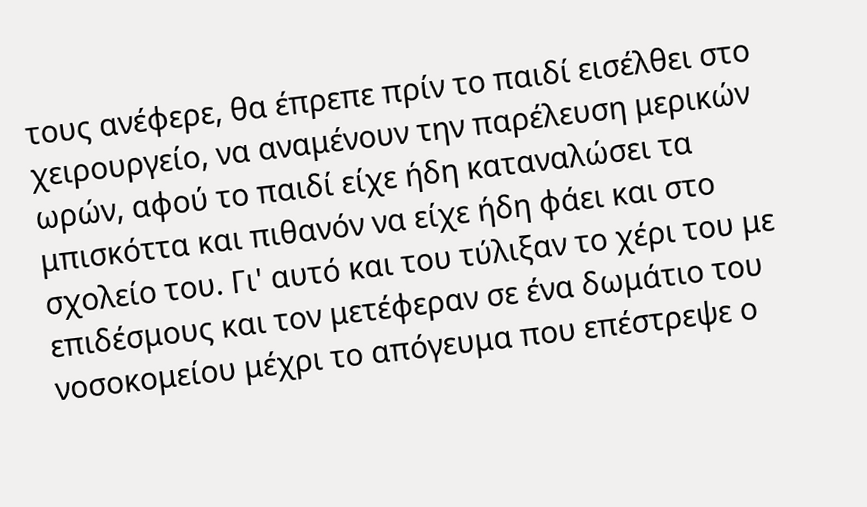τους ανέφερε, θα έπρεπε πρίν το παιδί εισέλθει στο χειρουργείο, να αναμένουν την παρέλευση μερικών ωρών, αφού το παιδί είχε ήδη καταναλώσει τα μπισκόττα και πιθανόν να είχε ήδη φάει και στο σχολείο του. Γι' αυτό και του τύλιξαν το χέρι του με επιδέσμους και τον μετέφεραν σε ένα δωμάτιο του νοσοκομείου μέχρι το απόγευμα που επέστρεψε ο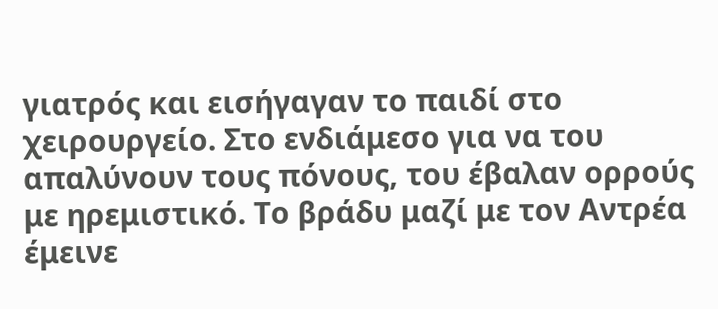γιατρός και εισήγαγαν το παιδί στο χειρουργείο. Στο ενδιάμεσο για να του απαλύνουν τους πόνους, του έβαλαν ορρούς με ηρεμιστικό. Το βράδυ μαζί με τον Αντρέα έμεινε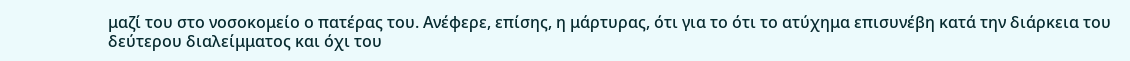μαζί του στο νοσοκομείο ο πατέρας του. Ανέφερε, επίσης, η μάρτυρας, ότι για το ότι το ατύχημα επισυνέβη κατά την διάρκεια του δεύτερου διαλείμματος και όχι του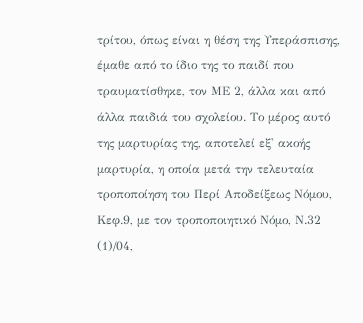τρίτου, όπως είναι η θέση της Υπεράσπισης, έμαθε από το ίδιο της το παιδί που τραυματίσθηκε, τον ΜΕ 2, άλλα και από άλλα παιδιά του σχολείου. Το μέρος αυτό της μαρτυρίας της, αποτελεί εξ' ακοής μαρτυρία, η οποία μετά την τελευταία τροποποίηση του Περί Αποδείξεως Νόμου, Κεφ.9, με τον τροποποιητικό Νόμο, Ν.32
(1)/04,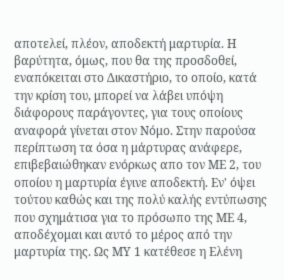αποτελεί, πλέον, αποδεκτή μαρτυρία. Η βαρύτητα, όμως, που θα της προσδοθεί, εναπόκειται στο Δικαστήριο, το οποίο, κατά την κρίση του, μπορεί να λάβει υπόψη διάφορους παράγοντες, για τους οποίους αναφορά γίνεται στον Νόμο. Στην παρούσα περίπτωση τα όσα η μάρτυρας ανάφερε, επιβεβαιώθηκαν ενόρκως απο τον ΜΕ 2, του οποίου η μαρτυρία έγινε αποδεκτή. Εν' όψει τούτου καθώς και της πολύ καλής εντύπωσης που σχημάτισα για το πρόσωπο της ΜΕ 4, αποδέχομαι και αυτό το μέρος από την μαρτυρία της. Ως ΜΥ 1 κατέθεσε η Ελένη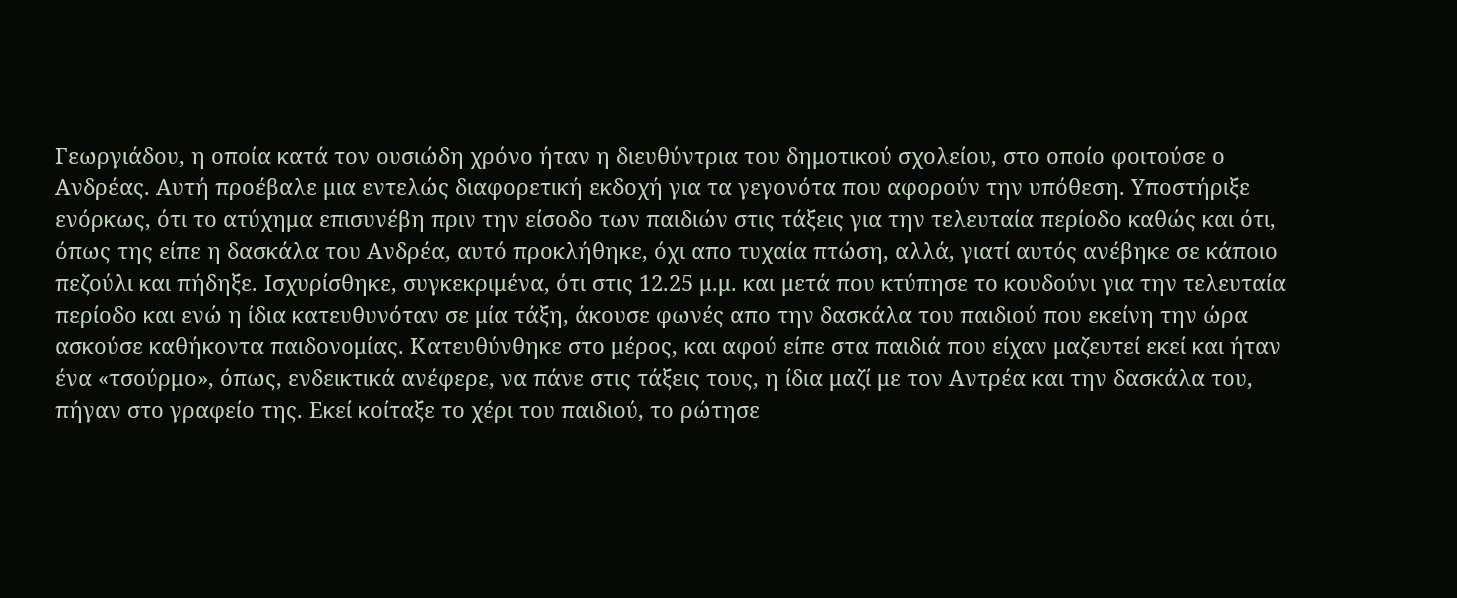Γεωργιάδου, η οποία κατά τον ουσιώδη χρόνο ήταν η διευθύντρια του δημοτικού σχολείου, στο οποίο φοιτούσε ο Ανδρέας. Αυτή προέβαλε μια εντελώς διαφορετική εκδοχή για τα γεγονότα που αφορούν την υπόθεση. Υποστήριξε ενόρκως, ότι το ατύχημα επισυνέβη πριν την είσοδο των παιδιών στις τάξεις για την τελευταία περίοδο καθώς και ότι, όπως της είπε η δασκάλα του Ανδρέα, αυτό προκλήθηκε, όχι απο τυχαία πτώση, αλλά, γιατί αυτός ανέβηκε σε κάποιο πεζούλι και πήδηξε. Ισχυρίσθηκε, συγκεκριμένα, ότι στις 12.25 μ.μ. και μετά που κτύπησε το κουδούνι για την τελευταία περίοδο και ενώ η ίδια κατευθυνόταν σε μία τάξη, άκουσε φωνές απο την δασκάλα του παιδιού που εκείνη την ώρα ασκούσε καθήκοντα παιδονομίας. Κατευθύνθηκε στο μέρος, και αφού είπε στα παιδιά που είχαν μαζευτεί εκεί και ήταν ένα «τσούρμο», όπως, ενδεικτικά ανέφερε, να πάνε στις τάξεις τους, η ίδια μαζί με τον Αντρέα και την δασκάλα του, πήγαν στο γραφείο της. Εκεί κοίταξε το χέρι του παιδιού, το ρώτησε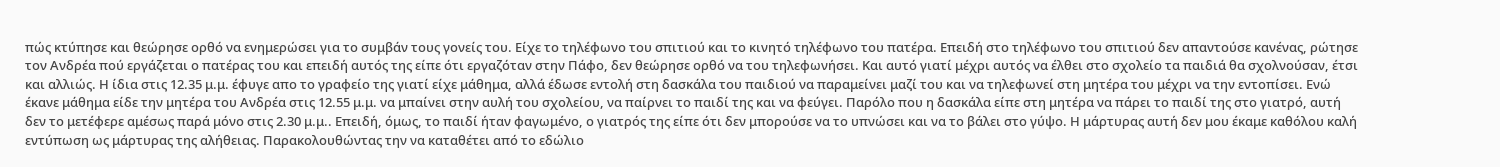πώς κτύπησε και θεώρησε ορθό να ενημερώσει για το συμβάν τους γονείς του. Είχε το τηλέφωνο του σπιτιού και το κινητό τηλέφωνο του πατέρα. Επειδή στο τηλέφωνο του σπιτιού δεν απαντούσε κανένας, ρώτησε τον Ανδρέα πού εργάζεται ο πατέρας του και επειδή αυτός της είπε ότι εργαζόταν στην Πάφο, δεν θεώρησε ορθό να του τηλεφωνήσει. Και αυτό γιατί μέχρι αυτός να έλθει στο σχολείο τα παιδιά θα σχολνούσαν, έτσι και αλλιώς. Η ίδια στις 12.35 μ.μ. έφυγε απο το γραφείο της γιατί είχε μάθημα, αλλά έδωσε εντολή στη δασκάλα του παιδιού να παραμείνει μαζί του και να τηλεφωνεί στη μητέρα του μέχρι να την εντοπίσει. Ενώ έκανε μάθημα είδε την μητέρα του Ανδρέα στις 12.55 μ.μ. να μπαίνει στην αυλή του σχολείου, να παίρνει το παιδί της και να φεύγει. Παρόλο που η δασκάλα είπε στη μητέρα να πάρει το παιδί της στο γιατρό, αυτή δεν το μετέφερε αμέσως παρά μόνο στις 2.30 μ.μ.. Επειδή, όμως, το παιδί ήταν φαγωμένο, ο γιατρός της είπε ότι δεν μπορούσε να το υπνώσει και να το βάλει στο γύψο. Η μάρτυρας αυτή δεν μου έκαμε καθόλου καλή εντύπωση ως μάρτυρας της αλήθειας. Παρακολουθώντας την να καταθέτει από το εδώλιο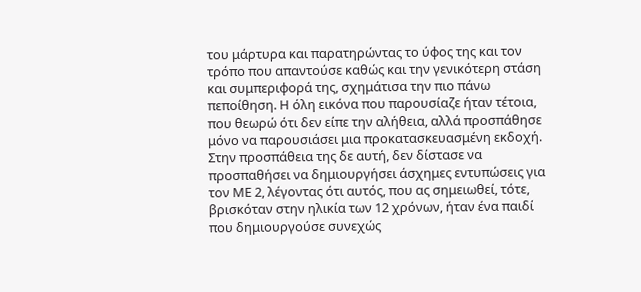του μάρτυρα και παρατηρώντας το ύφος της και τον τρόπο που απαντούσε καθώς και την γενικότερη στάση και συμπεριφορά της, σχημάτισα την πιο πάνω πεποίθηση. Η όλη εικόνα που παρουσίαζε ήταν τέτοια, που θεωρώ ότι δεν είπε την αλήθεια, αλλά προσπάθησε μόνο να παρουσιάσει μια προκατασκευασμένη εκδοχή. Στην προσπάθεια της δε αυτή, δεν δίστασε να προσπαθήσει να δημιουργήσει άσχημες εντυπώσεις για τον ΜΕ 2, λέγοντας ότι αυτός, που ας σημειωθεί, τότε, βρισκόταν στην ηλικία των 12 χρόνων, ήταν ένα παιδί που δημιουργούσε συνεχώς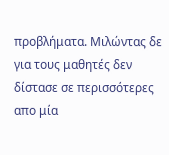προβλήματα. Μιλώντας δε για τους μαθητές δεν δίστασε σε περισσότερες απο μία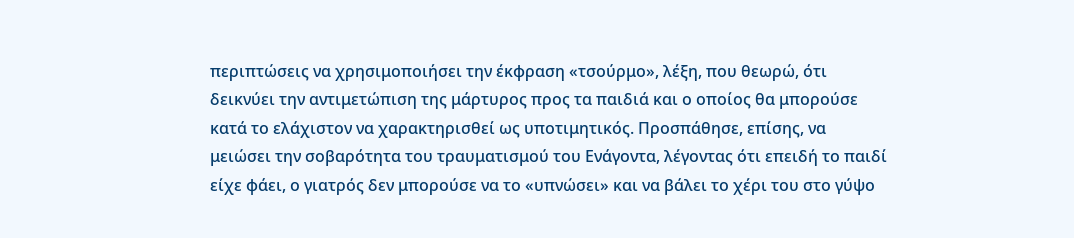περιπτώσεις να χρησιμοποιήσει την έκφραση «τσούρμο», λέξη, που θεωρώ, ότι δεικνύει την αντιμετώπιση της μάρτυρος προς τα παιδιά και ο οποίος θα μπορούσε κατά το ελάχιστον να χαρακτηρισθεί ως υποτιμητικός. Προσπάθησε, επίσης, να μειώσει την σοβαρότητα του τραυματισμού του Ενάγοντα, λέγοντας ότι επειδή το παιδί είχε φάει, ο γιατρός δεν μπορούσε να το «υπνώσει» και να βάλει το χέρι του στο γύψο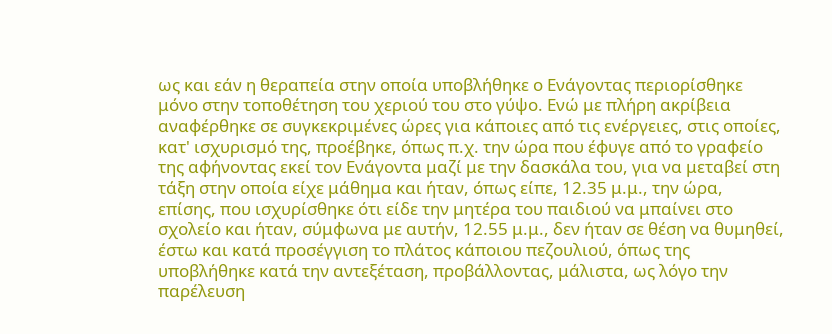ως και εάν η θεραπεία στην οποία υποβλήθηκε ο Ενάγοντας περιορίσθηκε μόνο στην τοποθέτηση του χεριού του στο γύψο. Ενώ με πλήρη ακρίβεια αναφέρθηκε σε συγκεκριμένες ώρες για κάποιες από τις ενέργειες, στις οποίες, κατ' ισχυρισμό της, προέβηκε, όπως π.χ. την ώρα που έφυγε από το γραφείο της αφήνοντας εκεί τον Ενάγοντα μαζί με την δασκάλα του, για να μεταβεί στη τάξη στην οποία είχε μάθημα και ήταν, όπως είπε, 12.35 μ.μ., την ώρα, επίσης, που ισχυρίσθηκε ότι είδε την μητέρα του παιδιού να μπαίνει στο σχολείο και ήταν, σύμφωνα με αυτήν, 12.55 μ.μ., δεν ήταν σε θέση να θυμηθεί, έστω και κατά προσέγγιση το πλάτος κάποιου πεζουλιού, όπως της υποβλήθηκε κατά την αντεξέταση, προβάλλοντας, μάλιστα, ως λόγο την παρέλευση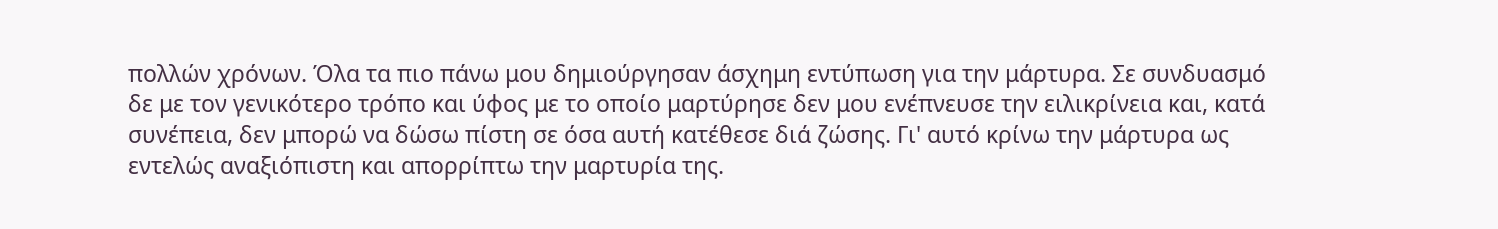πολλών χρόνων. Όλα τα πιο πάνω μου δημιούργησαν άσχημη εντύπωση για την μάρτυρα. Σε συνδυασμό δε με τον γενικότερο τρόπο και ύφος με το οποίο μαρτύρησε δεν μου ενέπνευσε την ειλικρίνεια και, κατά συνέπεια, δεν μπορώ να δώσω πίστη σε όσα αυτή κατέθεσε διά ζώσης. Γι' αυτό κρίνω την μάρτυρα ως εντελώς αναξιόπιστη και απορρίπτω την μαρτυρία της.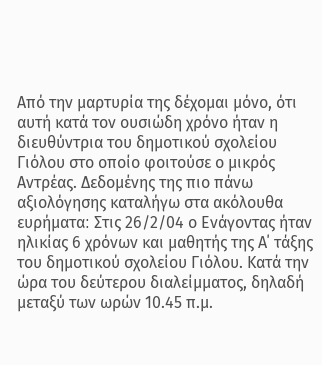Από την μαρτυρία της δέχομαι μόνο, ότι αυτή κατά τον ουσιώδη χρόνο ήταν η διευθύντρια του δημοτικού σχολείου Γιόλου στο οποίο φοιτούσε ο μικρός Αντρέας. Δεδομένης της πιο πάνω αξιολόγησης καταλήγω στα ακόλουθα ευρήματα׃ Στις 26/2/04 ο Ενάγοντας ήταν ηλικίας 6 χρόνων και μαθητής της Α΄ τάξης του δημοτικού σχολείου Γιόλου. Κατά την ώρα του δεύτερου διαλείμματος, δηλαδή μεταξύ των ωρών 10.45 π.μ.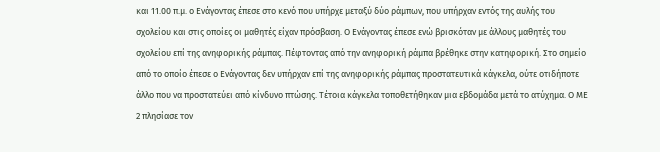και 11.00 π.μ. ο Ενάγοντας έπεσε στο κενό που υπήρχε μεταξύ δύο ράμπων, που υπήρχαν εντός της αυλής του σχολείου και στις οποίες οι μαθητές είχαν πρόσβαση. Ο Ενάγοντας έπεσε ενώ βρισκόταν με άλλους μαθητές του σχολείου επί της ανηφορικής ράμπας. Πέφτοντας από την ανηφορική ράμπα βρέθηκε στην κατηφορική. Στο σημείο από το οποίο έπεσε ο Ενάγοντας δεν υπήρχαν επί της ανηφορικής ράμπας προστατευτικά κάγκελα, ούτε οτιδήποτε άλλο που να προστατεύει από κίνδυνο πτώσης. Τέτοια κάγκελα τοποθετήθηκαν μια εβδομάδα μετά το ατύχημα. Ο ΜΕ 2 πλησίασε τον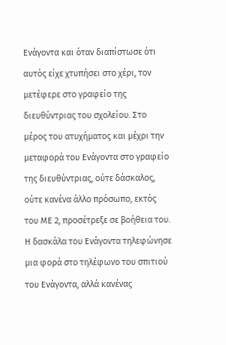Ενάγοντα και όταν διαπίστωσε ότι αυτός είχε χτυπήσει στο χέρι, τον μετέφερε στο γραφείο της διευθύντριας του σχολείου. Στο μέρος του ατυχήματος και μέχρι την μεταφορά του Ενάγοντα στο γραφείο της διευθύντριας, ούτε δάσκαλος, ούτε κανένα άλλο πρόσωπο, εκτός του ΜΕ 2, προσέτρεξε σε βοήθεια του. Η δασκάλα του Ενάγοντα τηλεφώνησε μια φορά στο τηλέφωνο του σπιτιού του Ενάγοντα, αλλά κανένας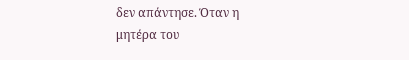δεν απάντησε. Όταν η μητέρα του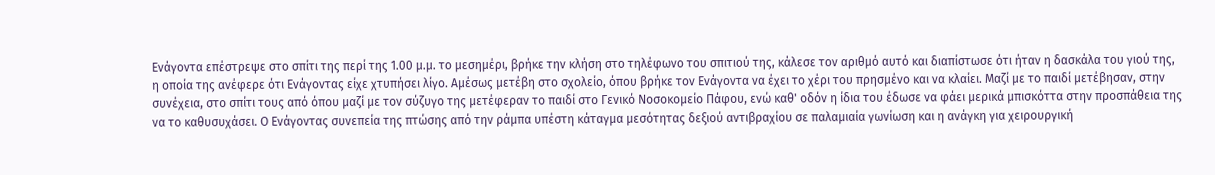Ενάγοντα επέστρεψε στο σπίτι της περί της 1.00 μ.μ. το μεσημέρι, βρήκε την κλήση στο τηλέφωνο του σπιτιού της, κάλεσε τον αριθμό αυτό και διαπίστωσε ότι ήταν η δασκάλα του γιού της, η οποία της ανέφερε ότι Ενάγοντας είχε χτυπήσει λίγο. Αμέσως μετέβη στο σχολείο, όπου βρήκε τον Ενάγοντα να έχει το χέρι του πρησμένο και να κλαίει. Μαζί με το παιδί μετέβησαν, στην συνέχεια, στο σπίτι τους από όπου μαζί με τον σύζυγο της μετέφεραν το παιδί στο Γενικό Νοσοκομείο Πάφου, ενώ καθ' οδόν η ίδια του έδωσε να φάει μερικά μπισκόττα στην προσπάθεια της να το καθυσυχάσει. Ο Ενάγοντας συνεπεία της πτώσης από την ράμπα υπέστη κάταγμα μεσότητας δεξιού αντιβραχίου σε παλαμιαία γωνίωση και η ανάγκη για χειρουργική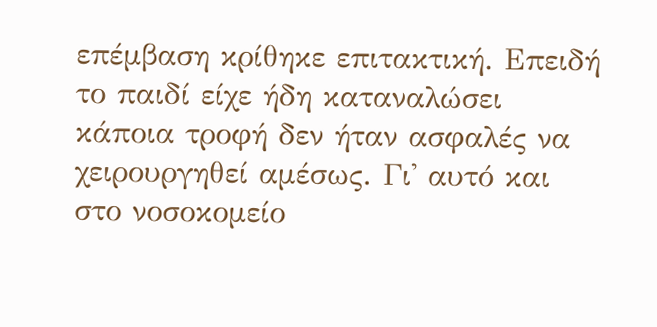επέμβαση κρίθηκε επιτακτική. Επειδή το παιδί είχε ήδη καταναλώσει κάποια τροφή δεν ήταν ασφαλές να χειρουργηθεί αμέσως. Γι' αυτό και στο νοσοκομείο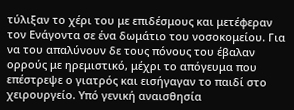τύλιξαν το χέρι του με επιδέσμους και μετέφεραν τον Ενάγοντα σε ένα δωμάτιο του νοσοκομείου. Για να του απαλύνουν δε τους πόνους του έβαλαν ορρούς με ηρεμιστικό, μέχρι το απόγευμα που επέστρεψε ο γιατρός και εισήγαγαν το παιδί στο χειρουργείο. Υπό γενική αναισθησία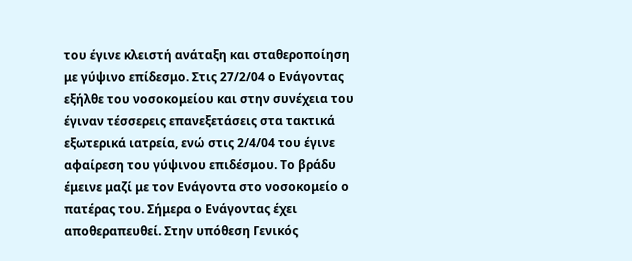του έγινε κλειστή ανάταξη και σταθεροποίηση με γύψινο επίδεσμο. Στις 27/2/04 ο Ενάγοντας εξήλθε του νοσοκομείου και στην συνέχεια του έγιναν τέσσερεις επανεξετάσεις στα τακτικά εξωτερικά ιατρεία, ενώ στις 2/4/04 του έγινε αφαίρεση του γύψινου επιδέσμου. Το βράδυ έμεινε μαζί με τον Ενάγοντα στο νοσοκομείο ο πατέρας του. Σήμερα ο Ενάγοντας έχει αποθεραπευθεί. Στην υπόθεση Γενικός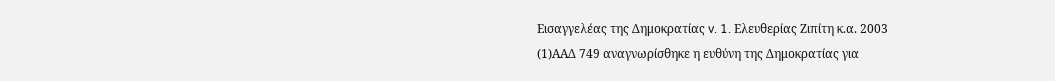Εισαγγελέας της Δημοκρατίας v. 1. Ελευθερίας Ζιπίτη κ.α. 2003
(1)ΑΑΔ 749 αναγνωρίσθηκε η ευθύνη της Δημοκρατίας για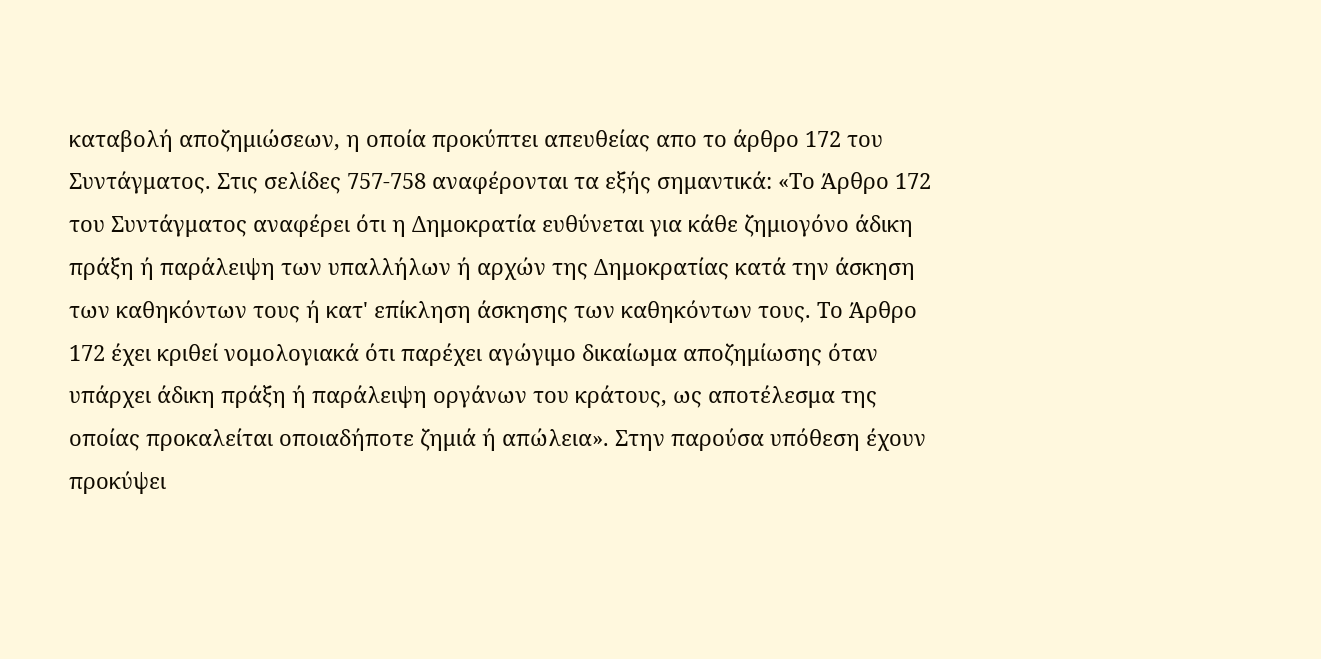καταβολή αποζημιώσεων, η οποία προκύπτει απευθείας απο το άρθρο 172 του Συντάγματος. Στις σελίδες 757-758 αναφέρονται τα εξής σημαντικά: «Το Άρθρο 172 του Συντάγματος αναφέρει ότι η Δημοκρατία ευθύνεται για κάθε ζημιογόνο άδικη πράξη ή παράλειψη των υπαλλήλων ή αρχών της Δημοκρατίας κατά την άσκηση των καθηκόντων τους ή κατ' επίκληση άσκησης των καθηκόντων τους. Το Άρθρο 172 έχει κριθεί νομολογιακά ότι παρέχει αγώγιμο δικαίωμα αποζημίωσης όταν υπάρχει άδικη πράξη ή παράλειψη οργάνων του κράτους, ως αποτέλεσμα της οποίας προκαλείται οποιαδήποτε ζημιά ή απώλεια». Στην παρούσα υπόθεση έχουν προκύψει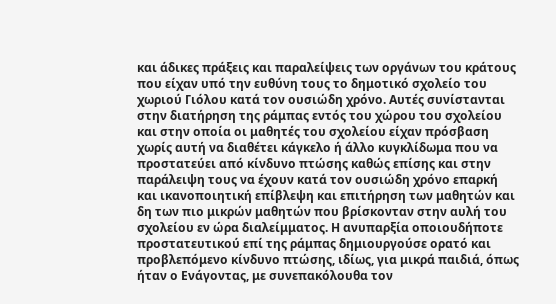και άδικες πράξεις και παραλείψεις των οργάνων του κράτους που είχαν υπό την ευθύνη τους το δημοτικό σχολείο του χωριού Γιόλου κατά τον ουσιώδη χρόνο. Αυτές συνίστανται στην διατήρηση της ράμπας εντός του χώρου του σχολείου και στην οποία οι μαθητές του σχολείου είχαν πρόσβαση χωρίς αυτή να διαθέτει κάγκελο ή άλλο κυγκλίδωμα που να προστατεύει από κίνδυνο πτώσης καθώς επίσης και στην παράλειψη τους να έχουν κατά τον ουσιώδη χρόνο επαρκή και ικανοποιητική επίβλεψη και επιτήρηση των μαθητών και δη των πιο μικρών μαθητών που βρίσκονταν στην αυλή του σχολείου εν ώρα διαλείμματος. Η ανυπαρξία οποιουδήποτε προστατευτικού επί της ράμπας δημιουργούσε ορατό και προβλεπόμενο κίνδυνο πτώσης, ιδίως, για μικρά παιδιά, όπως ήταν ο Ενάγοντας, με συνεπακόλουθα τον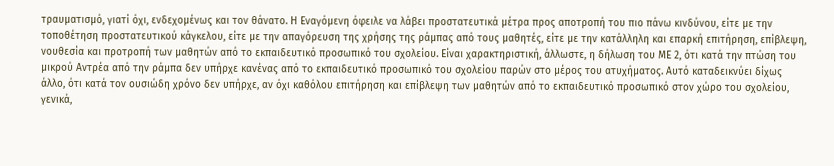τραυματισμό, γιατί όχι, ενδεχομένως και τον θάνατο. Η Εναγόμενη όφειλε να λάβει προστατευτικά μέτρα προς αποτροπή του πιο πάνω κινδύνου, είτε με την τοποθέτηση προστατευτικού κάγκελου, είτε με την απαγόρευση της χρήσης της ράμπας από τους μαθητές, είτε με την κατάλληλη και επαρκή επιτήρηση, επίβλεψη, νουθεσία και προτροπή των μαθητών από το εκπαιδευτικό προσωπικό του σχολείου. Είναι χαρακτηριστική, άλλωστε, η δήλωση του ΜΕ 2, ότι κατά την πτώση του μικρού Αντρέα από την ράμπα δεν υπήρχε κανένας από το εκπαιδευτικό προσωπικό του σχολείου παρών στο μέρος του ατυχήματος. Αυτό καταδεικνύει δίχως άλλο, ότι κατά τον ουσιώδη χρόνο δεν υπήρχε, αν όχι καθόλου επιτήρηση και επίβλεψη των μαθητών από το εκπαιδευτικό προσωπικό στον χώρο του σχολείου, γενικά,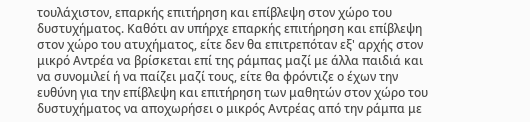τουλάχιστον, επαρκής επιτήρηση και επίβλεψη στον χώρο του δυστυχήματος. Καθότι αν υπήρχε επαρκής επιτήρηση και επίβλεψη στον χώρο του ατυχήματος, είτε δεν θα επιτρεπόταν εξ' αρχής στον μικρό Αντρέα να βρίσκεται επί της ράμπας μαζί με άλλα παιδιά και να συνομιλεί ή να παίζει μαζί τους, είτε θα φρόντιζε ο έχων την ευθύνη για την επίβλεψη και επιτήρηση των μαθητών στον χώρο του δυστυχήματος να αποχωρήσει ο μικρός Αντρέας από την ράμπα με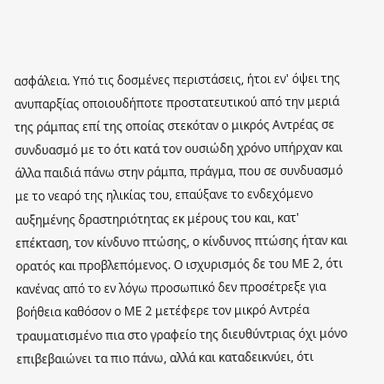ασφάλεια. Υπό τις δοσμένες περιστάσεις, ήτοι εν' όψει της ανυπαρξίας οποιουδήποτε προστατευτικού από την μεριά της ράμπας επί της οποίας στεκόταν ο μικρός Αντρέας σε συνδυασμό με το ότι κατά τον ουσιώδη χρόνο υπήρχαν και άλλα παιδιά πάνω στην ράμπα, πράγμα, που σε συνδυασμό με το νεαρό της ηλικίας του, επαύξανε το ενδεχόμενο αυξημένης δραστηριότητας εκ μέρους του και, κατ' επέκταση, τον κίνδυνο πτώσης, ο κίνδυνος πτώσης ήταν και ορατός και προβλεπόμενος. Ο ισχυρισμός δε του ΜΕ 2, ότι κανένας από το εν λόγω προσωπικό δεν προσέτρεξε για βοήθεια καθόσον ο ΜΕ 2 μετέφερε τον μικρό Αντρέα τραυματισμένο πια στο γραφείο της διευθύντριας όχι μόνο επιβεβαιώνει τα πιο πάνω, αλλά και καταδεικνύει, ότι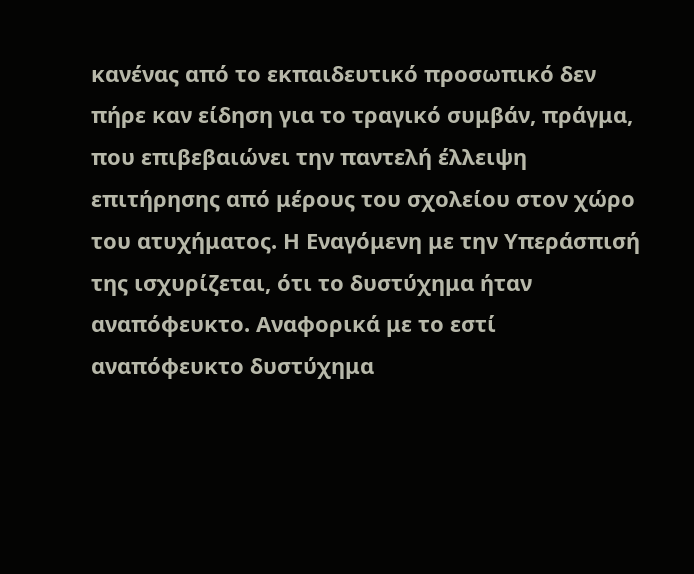κανένας από το εκπαιδευτικό προσωπικό δεν πήρε καν είδηση για το τραγικό συμβάν, πράγμα, που επιβεβαιώνει την παντελή έλλειψη επιτήρησης από μέρους του σχολείου στον χώρο του ατυχήματος. Η Εναγόμενη με την Υπεράσπισή της ισχυρίζεται, ότι το δυστύχημα ήταν αναπόφευκτο. Αναφορικά με το εστί αναπόφευκτο δυστύχημα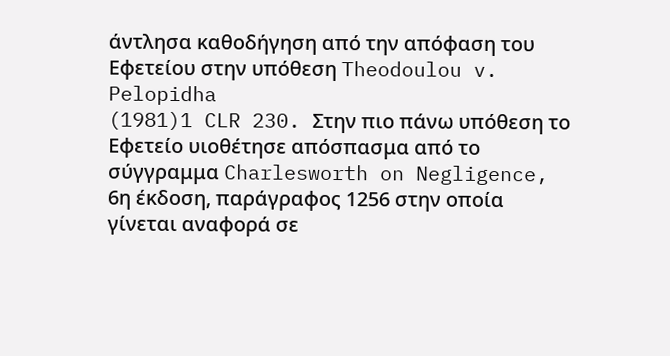άντλησα καθοδήγηση από την απόφαση του Εφετείου στην υπόθεση Theodoulou v. Pelopidha
(1981)1 CLR 230. Στην πιο πάνω υπόθεση το Εφετείο υιοθέτησε απόσπασμα από το σύγγραμμα Charlesworth on Negligence, 6η έκδοση, παράγραφος 1256 στην οποία γίνεται αναφορά σε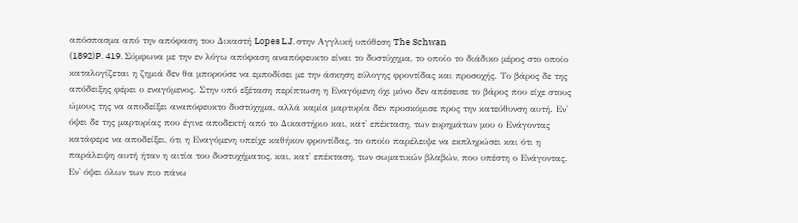απόσπασμα από την απόφαση του Δικαστή Lopes L.J. στην Αγγλική υπόθεση The Schwan
(1892)P. 419. Σύμφωνα με την εν λόγω απόφαση αναπόφευκτο είναι το δυστύχημα, το οποίο το διάδικο μέρος στο οποίο καταλογίζεται η ζημιά δεν θα μπορούσε να εμποδίσει με την άσκηση εύλογης φροντίδας και προσοχής. Το βάρος δε της απόδειξης φέρει ο εναγόμενος. Στην υπό εξέταση περίπτωση η Εναγόμενη όχι μόνο δεν απέσεισε το βάρος που είχε στους ώμους της να αποδείξει αναπόφευκτο δυστύχημα, αλλά καμία μαρτυρία δεν προσκόμισε προς την κατεύθυνση αυτή. Εν' όψει δε της μαρτυρίας που έγινε αποδεκτή από το Δικαστήριο και, κατ' επέκταση, των ευρημάτων μου ο Ενάγοντας κατάφερε να αποδείξει, ότι η Εναγόμενη υπείχε καθήκον φροντίδας, το οποίο παρέλειψε να εκπληρώσει και ότι η παράλειψη αυτή ήταν η αιτία του δυστυχήματος, και, κατ' επέκταση, των σωματικών βλαβών, που υπέστη ο Ενάγοντας. Εν' όψει όλων των πιο πάνω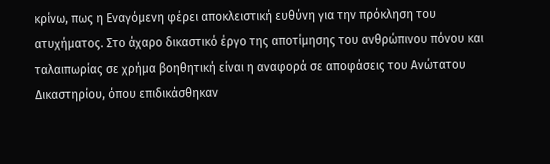κρίνω, πως η Εναγόμενη φέρει αποκλειστική ευθύνη για την πρόκληση του ατυχήματος. Στο άχαρο δικαστικό έργο της αποτίμησης του ανθρώπινου πόνου και ταλαιπωρίας σε χρήμα βοηθητική είναι η αναφορά σε αποφάσεις του Ανώτατου Δικαστηρίου, όπου επιδικάσθηκαν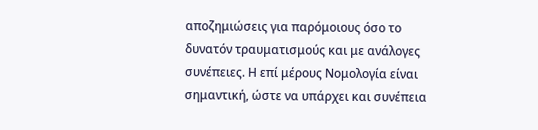αποζημιώσεις για παρόμοιους όσο το δυνατόν τραυματισμούς και με ανάλογες συνέπειες. Η επί μέρους Νομολογία είναι σημαντική, ώστε να υπάρχει και συνέπεια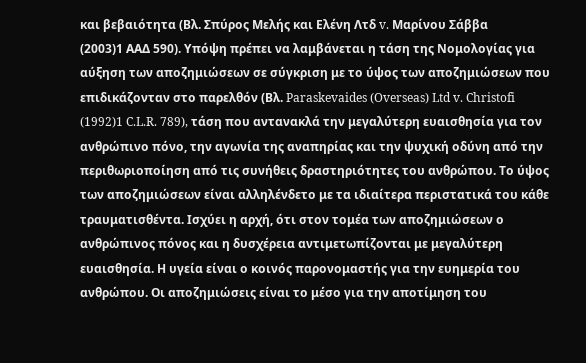και βεβαιότητα (Βλ. Σπύρος Μελής και Ελένη Λτδ v. Μαρίνου Σάββα
(2003)1 ΑΑΔ 590). Υπόψη πρέπει να λαμβάνεται η τάση της Νομολογίας για αύξηση των αποζημιώσεων σε σύγκριση με το ύψος των αποζημιώσεων που επιδικάζονταν στο παρελθόν (Βλ. Paraskevaides (Overseas) Ltd v. Christofi
(1992)1 C.L.R. 789), τάση που αντανακλά την μεγαλύτερη ευαισθησία για τον ανθρώπινο πόνο, την αγωνία της αναπηρίας και την ψυχική οδύνη από την περιθωριοποίηση από τις συνήθεις δραστηριότητες του ανθρώπου. Το ύψος των αποζημιώσεων είναι αλληλένδετο με τα ιδιαίτερα περιστατικά του κάθε τραυματισθέντα. Ισχύει η αρχή, ότι στον τομέα των αποζημιώσεων ο ανθρώπινος πόνος και η δυσχέρεια αντιμετωπίζονται με μεγαλύτερη ευαισθησία. Η υγεία είναι ο κοινός παρονομαστής για την ευημερία του ανθρώπου. Οι αποζημιώσεις είναι το μέσο για την αποτίμηση του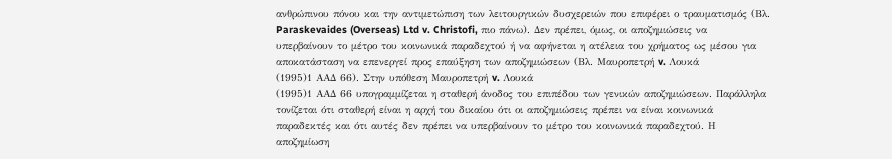ανθρώπινου πόνου και την αντιμετώπιση των λειτουργικών δυσχερειών που επιφέρει ο τραυματισμός (Βλ. Paraskevaides (Overseas) Ltd v. Christofi, πιο πάνω). Δεν πρέπει, όμως, οι αποζημιώσεις να υπερβαίνουν το μέτρο του κοινωνικά παραδεχτού ή να αφήνεται η ατέλεια του χρήματος ως μέσου για αποκατάσταση να επενεργεί προς επαύξηση των αποζημιώσεων (Βλ. Μαυροπετρή v. Λουκά
(1995)1 ΑΑΔ 66). Στην υπόθεση Μαυροπετρή v. Λουκά
(1995)1 ΑΑΔ 66 υπογραμμίζεται η σταθερή άνοδος του επιπέδου των γενικών αποζημιώσεων. Παράλληλα τονίζεται ότι σταθερή είναι η αρχή του δικαίου ότι οι αποζημιώσεις πρέπει να είναι κοινωνικά παραδεκτές και ότι αυτές δεν πρέπει να υπερβαίνουν το μέτρο του κοινωνικά παραδεχτού. Η αποζημίωση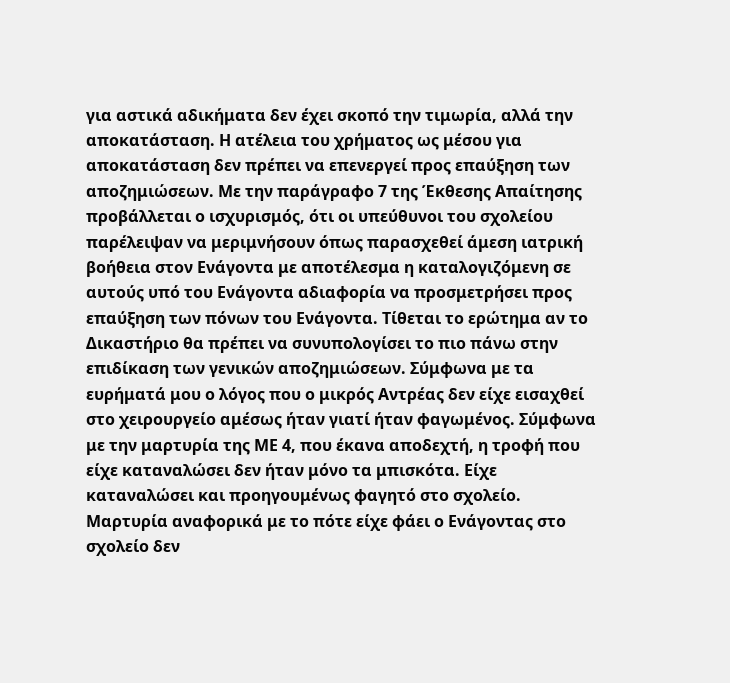για αστικά αδικήματα δεν έχει σκοπό την τιμωρία, αλλά την αποκατάσταση. Η ατέλεια του χρήματος ως μέσου για αποκατάσταση δεν πρέπει να επενεργεί προς επαύξηση των αποζημιώσεων. Με την παράγραφο 7 της Έκθεσης Απαίτησης προβάλλεται ο ισχυρισμός, ότι οι υπεύθυνοι του σχολείου παρέλειψαν να μεριμνήσουν όπως παρασχεθεί άμεση ιατρική βοήθεια στον Ενάγοντα με αποτέλεσμα η καταλογιζόμενη σε αυτούς υπό του Ενάγοντα αδιαφορία να προσμετρήσει προς επαύξηση των πόνων του Ενάγοντα. Τίθεται το ερώτημα αν το Δικαστήριο θα πρέπει να συνυπολογίσει το πιο πάνω στην επιδίκαση των γενικών αποζημιώσεων. Σύμφωνα με τα ευρήματά μου ο λόγος που ο μικρός Αντρέας δεν είχε εισαχθεί στο χειρουργείο αμέσως ήταν γιατί ήταν φαγωμένος. Σύμφωνα με την μαρτυρία της ΜΕ 4, που έκανα αποδεχτή, η τροφή που είχε καταναλώσει δεν ήταν μόνο τα μπισκότα. Είχε καταναλώσει και προηγουμένως φαγητό στο σχολείο. Μαρτυρία αναφορικά με το πότε είχε φάει ο Ενάγοντας στο σχολείο δεν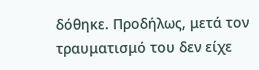δόθηκε. Προδήλως, μετά τον τραυματισμό του δεν είχε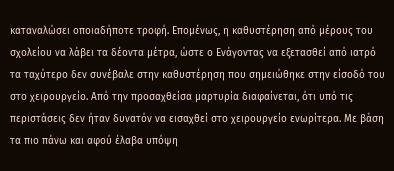καταναλώσει οποιαδήποτε τροφή. Επομένως, η καθυστέρηση από μέρους του σχολείου να λάβει τα δέοντα μέτρα, ώστε ο Ενάγοντας να εξετασθεί από ιατρό τα ταχύτερο δεν συνέβαλε στην καθυστέρηση που σημειώθηκε στην είσοδό του στο χειρουργείο. Από την προσαχθείσα μαρτυρία διαφαίνεται, ότι υπό τις περιστάσεις δεν ήταν δυνατόν να εισαχθεί στο χειρουργείο ενωρίτερα. Με βάση τα πιο πάνω και αφού έλαβα υπόψη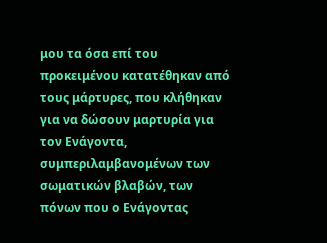μου τα όσα επί του προκειμένου κατατέθηκαν από τους μάρτυρες, που κλήθηκαν για να δώσουν μαρτυρία για τον Ενάγοντα, συμπεριλαμβανομένων των σωματικών βλαβών, των πόνων που ο Ενάγοντας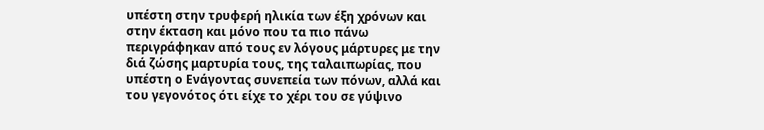υπέστη στην τρυφερή ηλικία των έξη χρόνων και στην έκταση και μόνο που τα πιο πάνω περιγράφηκαν από τους εν λόγους μάρτυρες με την διά ζώσης μαρτυρία τους, της ταλαιπωρίας, που υπέστη ο Ενάγοντας συνεπεία των πόνων, αλλά και του γεγονότος ότι είχε το χέρι του σε γύψινο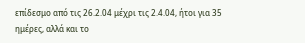επίδεσμο από τις 26.2.04 μέχρι τις 2.4.04, ήτοι για 35 ημέρες, αλλά και το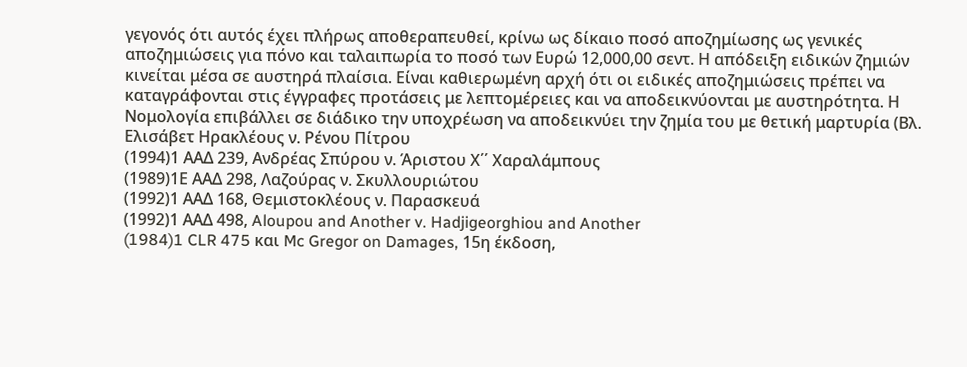γεγονός ότι αυτός έχει πλήρως αποθεραπευθεί, κρίνω ως δίκαιο ποσό αποζημίωσης ως γενικές αποζημιώσεις για πόνο και ταλαιπωρία το ποσό των Ευρώ 12,000,00 σεντ. Η απόδειξη ειδικών ζημιών κινείται μέσα σε αυστηρά πλαίσια. Είναι καθιερωμένη αρχή ότι οι ειδικές αποζημιώσεις πρέπει να καταγράφονται στις έγγραφες προτάσεις με λεπτομέρειες και να αποδεικνύονται με αυστηρότητα. Η Νομολογία επιβάλλει σε διάδικο την υποχρέωση να αποδεικνύει την ζημία του με θετική μαρτυρία (Βλ. Ελισάβετ Ηρακλέους ν. Ρένου Πίτρου
(1994)1 ΑΑΔ 239, Ανδρέας Σπύρου ν. Άριστου Χ΄΄ Χαραλάμπους
(1989)1Ε ΑΑΔ 298, Λαζούρας ν. Σκυλλουριώτου
(1992)1 ΑΑΔ 168, Θεμιστοκλέους ν. Παρασκευά
(1992)1 ΑΑΔ 498, Aloupou and Another v. Hadjigeorghiou and Another
(1984)1 CLR 475 και Mc Gregor on Damages, 15η έκδοση,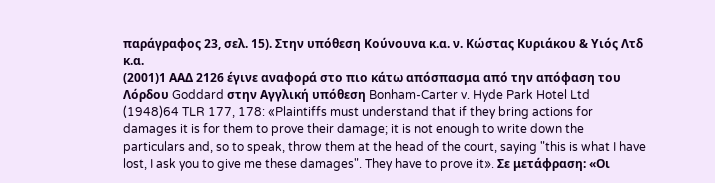παράγραφος 23, σελ. 15). Στην υπόθεση Κούνουνα κ.α. ν. Κώστας Κυριάκου & Υιός Λτδ κ.α.
(2001)1 ΑΑΔ 2126 έγινε αναφορά στο πιο κάτω απόσπασμα από την απόφαση του Λόρδου Goddard στην Αγγλική υπόθεση Bonham-Carter v. Hyde Park Hotel Ltd
(1948)64 TLR 177, 178: «Plaintiffs must understand that if they bring actions for damages it is for them to prove their damage; it is not enough to write down the particulars and, so to speak, throw them at the head of the court, saying "this is what I have lost, I ask you to give me these damages". They have to prove it». Σε μετάφραση: «Οι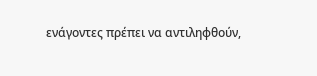ενάγοντες πρέπει να αντιληφθούν,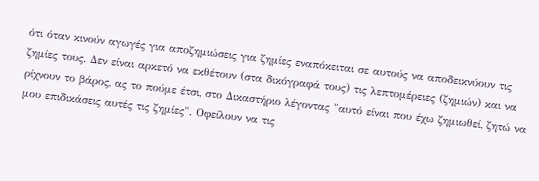ότι όταν κινούν αγωγές για αποζημιώσεις για ζημίες εναπόκειται σε αυτούς να αποδεικνύουν τις ζημίες τους. Δεν είναι αρκετό να εκθέτουν (στα δικόγραφά τους) τις λεπτομέρειες (ζημιών) και να ρίχνουν το βάρος, ας το πούμε έτσι, στο Δικαστήριο λέγοντας "αυτό είναι που έχω ζημιωθεί, ζητώ να μου επιδικάσεις αυτές τις ζημίες". Οφείλουν να τις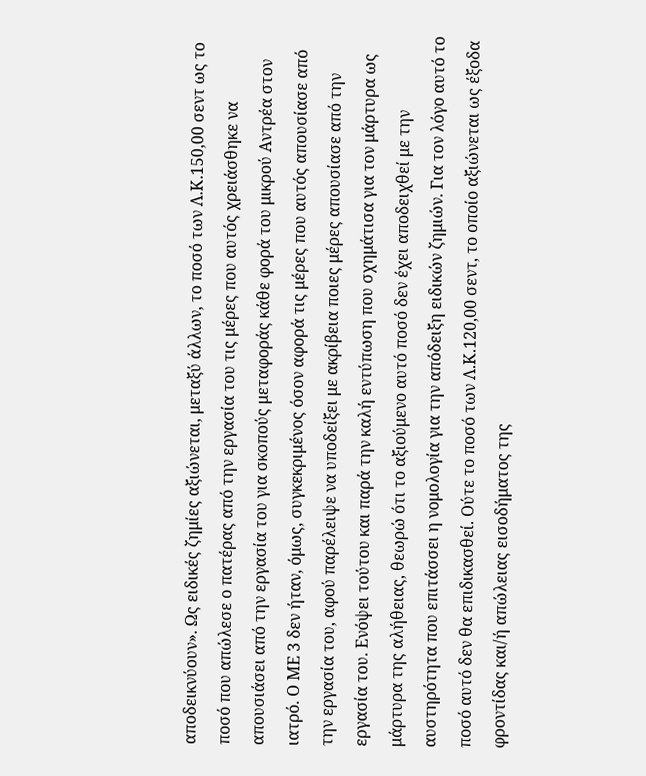αποδεικνύουν». Ως ειδικές ζημίες αξιώνεται, μεταξύ άλλων, το ποσό των Λ.Κ.150,00 σεντ ως το ποσό που απώλεσε ο πατέρας από την εργασία του τις μέρες που αυτός χρειάσθηκε να απουσιάσει από την εργασία του για σκοπούς μεταφοράς κάθε φορά του μικρού Αντρέα στον ιατρό. Ο ΜΕ 3 δεν ήταν, όμως, συγκεκριμένος όσον αφορά τις μέρες που αυτός απουσίασε από την εργασία του, αφού παρέλειψε να υποδείξει με ακρίβεια ποιες μέρες απουσίασε από την εργασία του. Ενόψει τούτου και παρά την καλή εντύπωση που σχημάτισα για τον μάρτυρα ως μάρτυρα της αλήθειας, θεωρώ ότι το αξιούμενο αυτό ποσό δεν έχει αποδειχθεί με την αυστηρότητα που επιτάσσει η νομολογία για την απόδειξη ειδικών ζημιών. Για τον λόγο αυτό το ποσό αυτό δεν θα επιδικασθεί. Ούτε το ποσό των Λ.Κ.120,00 σεντ, το οποίο αξιώνεται ως έξοδα φροντίδας και/ή απώλειας εισοδήματος της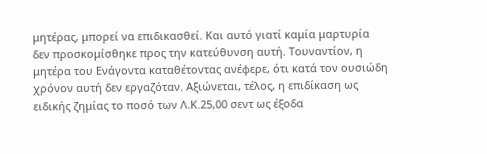μητέρας, μπορεί να επιδικασθεί. Και αυτό γιατί καμία μαρτυρία δεν προσκομίσθηκε προς την κατεύθυνση αυτή. Τουναντίον, η μητέρα του Ενάγοντα καταθέτοντας ανέφερε, ότι κατά τον ουσιώδη χρόνον αυτή δεν εργαζόταν. Αξιώνεται, τέλος, η επιδίκαση ως ειδικής ζημίας το ποσό των Λ.Κ.25,00 σεντ ως έξοδα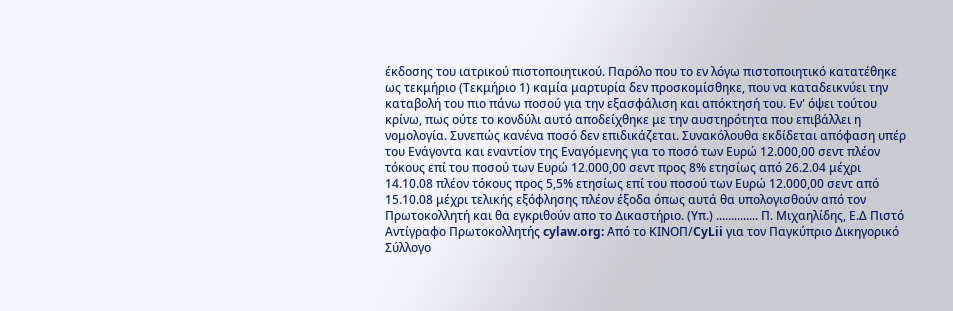έκδοσης του ιατρικού πιστοποιητικού. Παρόλο που το εν λόγω πιστοποιητικό κατατέθηκε ως τεκμήριο (Τεκμήριο 1) καμία μαρτυρία δεν προσκομίσθηκε, που να καταδεικνύει την καταβολή του πιο πάνω ποσού για την εξασφάλιση και απόκτησή του. Εν' όψει τούτου κρίνω, πως ούτε το κονδύλι αυτό αποδείχθηκε με την αυστηρότητα που επιβάλλει η νομολογία. Συνεπώς κανένα ποσό δεν επιδικάζεται. Συνακόλουθα εκδίδεται απόφαση υπέρ του Ενάγοντα και εναντίον της Εναγόμενης για το ποσό των Ευρώ 12.000,00 σεντ πλέον τόκους επί του ποσού των Ευρώ 12.000,00 σεντ προς 8% ετησίως από 26.2.04 μέχρι 14.10.08 πλέον τόκους προς 5,5% ετησίως επί του ποσού των Ευρώ 12.000,00 σεντ από 15.10.08 μέχρι τελικής εξόφλησης πλέον έξοδα όπως αυτά θα υπολογισθούν από τον Πρωτοκολλητή και θα εγκριθούν απο το Δικαστήριο. (Υπ.) .............. Π. Μιχαηλίδης, Ε.Δ Πιστό Αντίγραφο Πρωτοκολλητής cylaw.org: Από το ΚΙΝOΠ/CyLii για τον Παγκύπριο Δικηγορικό Σύλλογο